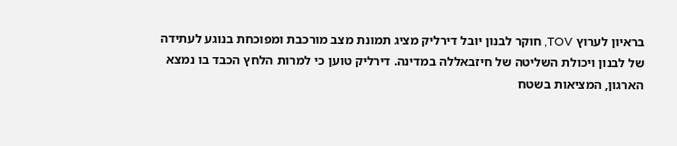בראיון לערוץ TOV, חוקר לבנון יובל דירליק מציג תמונת מצב מורכבת ומפוכחת בנוגע לעתידה של לבנון ויכולת השליטה של חיזבאללה במדינה. דירליק טוען כי למרות הלחץ הכבד בו נמצא הארגון, המציאות בשטח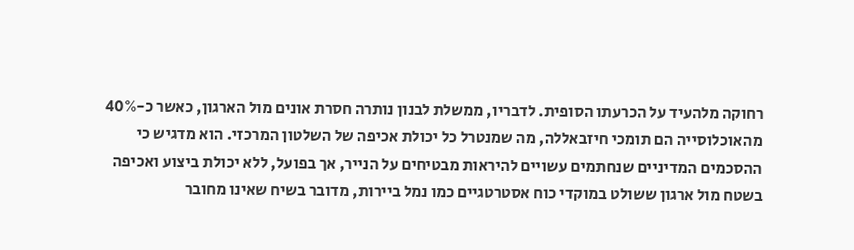רחוקה מלהעיד על הכרעתו הסופית. לדבריו, ממשלת לבנון נותרה חסרת אונים מול הארגון, כאשר כ-40% מהאוכלוסייה הם תומכי חיזבאללה, מה שמנטרל כל יכולת אכיפה של השלטון המרכזי. הוא מדגיש כי ההסכמים המדיניים שנחתמים עשויים להיראות מבטיחים על הנייר, אך בפועל, ללא יכולת ביצוע ואכיפה בשטח מול ארגון ששולט במוקדי כוח אסטרטגיים כמו נמל ביירות, מדובר בשיח שאינו מחובר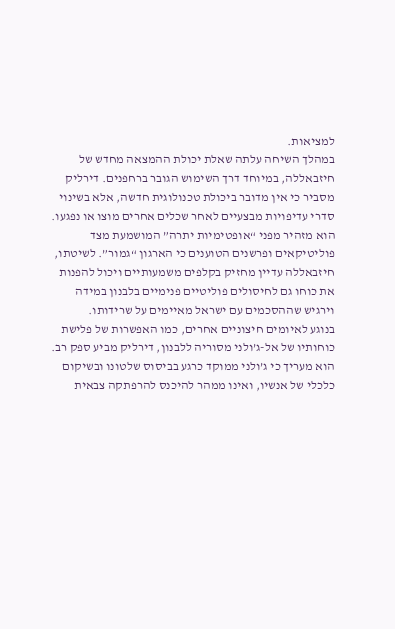למציאות.
במהלך השיחה עלתה שאלת יכולת ההמצאה מחדש של חיזבאללה, במיוחד דרך השימוש הגובר ברחפנים. דירליק מסביר כי אין מדובר ביכולת טכנולוגית חדשה, אלא בשינוי סדרי עדיפויות מבצעיים לאחר שכלים אחרים מוצו או נפגעו. הוא מזהיר מפני “אופטימיות יתרה” המושמעת מצד פוליטיקאים ופרשנים הטוענים כי הארגון “גמור”. לשיטתו, חיזבאללה עדיין מחזיק בקלפים משמעותיים ויכול להפנות את כוחו גם לחיסולים פוליטיים פנימיים בלבנון במידה וירגיש שההסכמים עם ישראל מאיימים על שרידותו.
בנוגע לאיומים חיצוניים אחרים, כמו האפשרות של פלישת כוחותיו של אל-ג’ולני מסוריה ללבנון, דירליק מביע ספק רב. הוא מעריך כי ג’ולני ממוקד כרגע בביסוס שלטונו ובשיקום כלכלי של אנשיו, ואינו ממהר להיכנס להרפתקה צבאית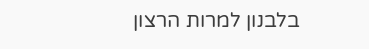בלבנון למרות הרצון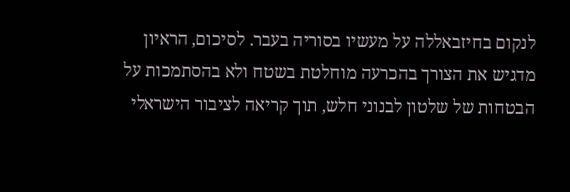לנקום בחיזבאללה על מעשיו בסוריה בעבר. לסיכום, הראיון מדגיש את הצורך בהכרעה מוחלטת בשטח ולא בהסתמכות על הבטחות של שלטון לבנוני חלש, תוך קריאה לציבור הישראלי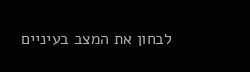לבחון את המצב בעיניים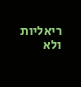ריאליות ולא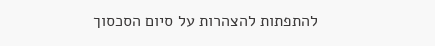להתפתות להצהרות על סיום הסכסוך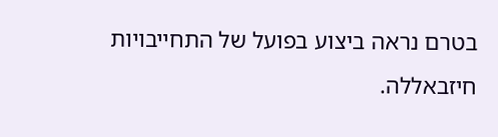בטרם נראה ביצוע בפועל של התחייבויות חיזבאללה.